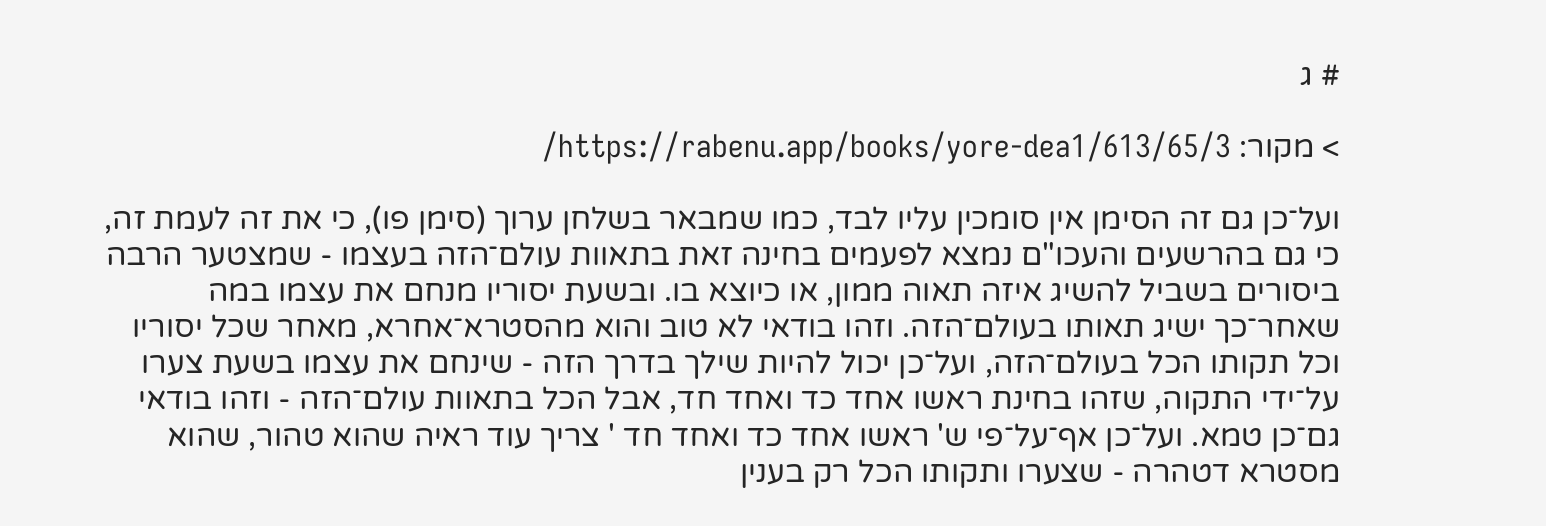# ג

> מקור: https://rabenu.app/books/yore-dea1/613/65/3/

ועל־כן גם זה הסימן אין סומכין עליו לבד, כמו שמבאר בשלחן ערוך (סימן פו), כי את זה לעמת זה, כי גם בהרשעים והעכו"ם נמצא לפעמים בחינה זאת בתאוות עולם־הזה בעצמו - שמצטער הרבה ביסורים בשביל להשיג איזה תאוה ממון, או כיוצא בו. ובשעת יסוריו מנחם את עצמו במה שאחר־כך ישיג תאותו בעולם־הזה. וזהו בודאי לא טוב והוא מהסטרא־אחרא, מאחר שכל יסוריו וכל תקותו הכל בעולם־הזה, ועל־כן יכול להיות שילך בדרך הזה - שינחם את עצמו בשעת צערו על־ידי התקוה, שזהו בחינת ראשו אחד כד ואחד חד, אבל הכל בתאוות עולם־הזה - וזהו בודאי גם־כן טמא. ועל־כן אף־על־פי ש' ראשו אחד כד ואחד חד ' צריך עוד ראיה שהוא טהור, שהוא מסטרא דטהרה - שצערו ותקותו הכל רק בענין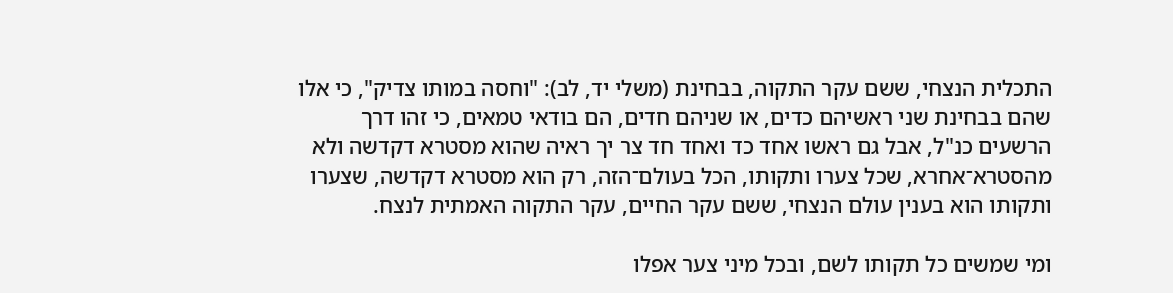התכלית הנצחי, ששם עקר התקוה, בבחינת (משלי יד, לב): "וחסה במותו צדיק", כי אלו שהם בבחינת שני ראשיהם כדים, או שניהם חדים, הם בודאי טמאים, כי זהו דרך הרשעים כנ"ל, אבל גם ראשו אחד כד ואחד חד צר יך ראיה שהוא מסטרא דקדשה ולא מהסטרא־אחרא, שכל צערו ותקותו, הכל בעולם־הזה, רק הוא מסטרא דקדשה, שצערו ותקותו הוא בענין עולם הנצחי, ששם עקר החיים, עקר התקוה האמתית לנצח.

ומי שמשים כל תקותו לשם, ובכל מיני צער אפלו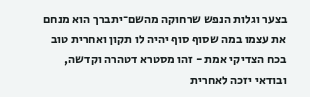בצער וגלות הנפש שרחוקה מהשם־יתברך הוא מנחם את עצמו במה שסוף סוף יהיה לו תקון ואחרית טוב בכח הצדיקי אמת - זהו מסטרא דטהרה וקדשה, ובודאי יזכה לאחרית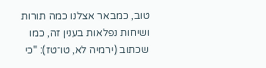טוב, כמבאר אצלנו כמה תורות ושיחות נפלאות בענין זה, כמו שכתוב (ירמיה לא, טו־טז): "כי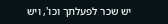יש שכר לפעלתך וכו', ויש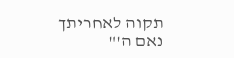תקוה לאחריתך נאם ה'"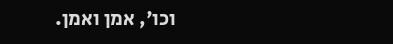וכו', אמן ואמן.